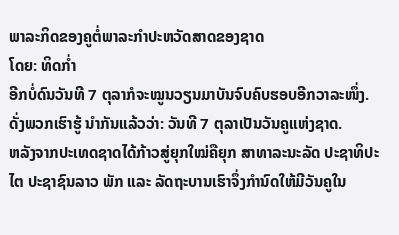ພາລະກິດຂອງຄູຕໍ່ພາລະກຳປະຫວັດສາດຂອງຊາດ
ໂດຍ: ທິດກ່ຳ
ອີກບໍ່ດົນວັນທີ 7 ຕຸລາກໍຈະໝູນວຽນມາບັນຈົບຄົບຮອບອີກວາລະໜຶ່ງ. ດັ່ງພວກເຮົາຮູ້ ນຳກັນແລ້ວວ່າ: ວັນທີ 7 ຕຸລາເປັນວັນຄູແຫ່ງຊາດ.
ຫລັງຈາກປະເທດຊາດໄດ້ກ້າວສູ່ຍຸກໃໝ່ຄືຍຸກ ສາທາລະນະລັດ ປະຊາທິປະໄຕ ປະຊາຊົນລາວ ພັກ ແລະ ລັດຖະບານເຮົາຈຶ່ງກຳນົດໃຫ້ມີວັນຄູໃນ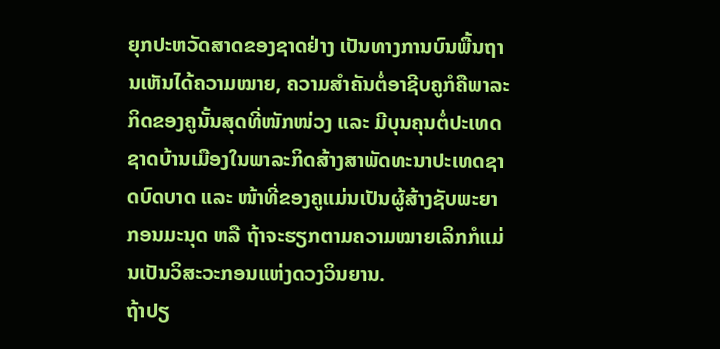ຍຸກປະຫວັດສາດຂອງຊາດຢ່າງ ເປັນທາງການບົນພື້ນຖານເຫັນໄດ້ຄວາມໝາຍ, ຄວາມສຳຄັນຕໍ່ອາຊີບຄູກໍຄືພາລະກິດຂອງຄູນັ້ນສຸດທີ່ໜັກໜ່ວງ ແລະ ມີບຸນຄຸນຕໍ່ປະເທດຊາດບ້ານເມືອງໃນພາລະກິດສ້າງສາພັດທະນາປະເທດຊາດບົດບາດ ແລະ ໜ້າທີ່ຂອງຄູແມ່ນເປັນຜູ້ສ້າງຊັບພະຍາກອນມະນຸດ ຫລື ຖ້າຈະຮຽກຕາມຄວາມໝາຍເລິກກໍແມ່ນເປັນວິສະວະກອນແຫ່ງດວງວິນຍານ.
ຖ້າປຽ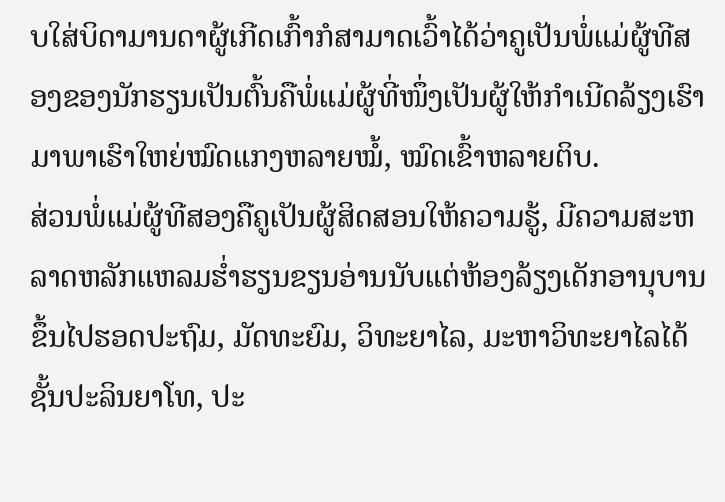ບໃສ່ບິດາມານດາຜູ້ເກີດເກົ້າກໍສາມາດເວົ້າໄດ້ວ່າຄູເປັນພໍ່ແມ່ຜູ້ທີສອງຂອງນັກຮຽນເປັນຕົ້ນຄືພໍ່ແມ່ຜູ້ທີ່ໜຶ່ງເປັນຜູ້ໃຫ້ກຳເນີດລ້ຽງເຮົາມາພາເຮົາໃຫຍ່ໝົດແກງຫລາຍໝໍ້, ໝົດເຂົ້າຫລາຍຕິບ.
ສ່ວນພໍ່ແມ່ຜູ້ທີສອງຄືຄູເປັນຜູ້ສິດສອນໃຫ້ຄວາມຮູ້, ມີຄວາມສະຫລາດຫລັກແຫລມຮ່ຳຮຽນຂຽນອ່ານນັບແຕ່ຫ້ອງລ້ຽງເດັກອານຸບານຂຶ້ນໄປຮອດປະຖົມ, ມັດທະຍົມ, ວິທະຍາໄລ, ມະຫາວິທະຍາໄລໄດ້ຊັ້ນປະລິນຍາໂທ, ປະ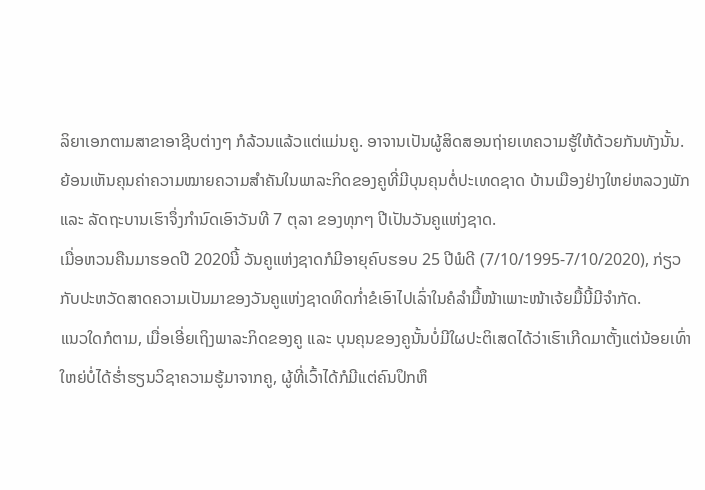ລິຍາເອກຕາມສາຂາອາຊີບຕ່າງໆ ກໍລ້ວນແລ້ວແຕ່ແມ່ນຄູ. ອາຈານເປັນຜູ້ສິດສອນຖ່າຍເທຄວາມຮູ້ໃຫ້ດ້ວຍກັນທັງນັ້ນ.
ຍ້ອນເຫັນຄຸນຄ່າຄວາມໝາຍຄວາມສຳຄັນໃນພາລະກິດຂອງຄູທີ່ມີບຸນຄຸນຕໍ່ປະເທດຊາດ ບ້ານເມືອງຢ່າງໃຫຍ່ຫລວງພັກ ແລະ ລັດຖະບານເຮົາຈຶ່ງກຳນົດເອົາວັນທີ 7 ຕຸລາ ຂອງທຸກໆ ປີເປັນວັນຄູແຫ່ງຊາດ.
ເມື່ອຫວນຄືນມາຮອດປີ 2020ນີ້ ວັນຄູແຫ່ງຊາດກໍມີອາຍຸຄົບຮອບ 25 ປີພໍດີ (7/10/1995-7/10/2020), ກ່ຽວກັບປະຫວັດສາດຄວາມເປັນມາຂອງວັນຄູແຫ່ງຊາດທິດກ່ຳຂໍເອົາໄປເລົ່າໃນຄໍລຳມື້ໜ້າເພາະໜ້າເຈ້ຍມື້ນີ້ມີຈຳກັດ.
ແນວໃດກໍຕາມ, ເມື່ອເອີ່ຍເຖິງພາລະກິດຂອງຄູ ແລະ ບຸນຄຸນຂອງຄູນັ້ນບໍ່ມີໃຜປະຕິເສດໄດ້ວ່າເຮົາເກີດມາຕັ້ງແຕ່ນ້ອຍເທົ່າໃຫຍ່ບໍ່ໄດ້ຮ່ຳຮຽນວິຊາຄວາມຮູ້ມາຈາກຄູ, ຜູ້ທີ່ເວົ້າໄດ້ກໍມີແຕ່ຄົນປຶກຫຶ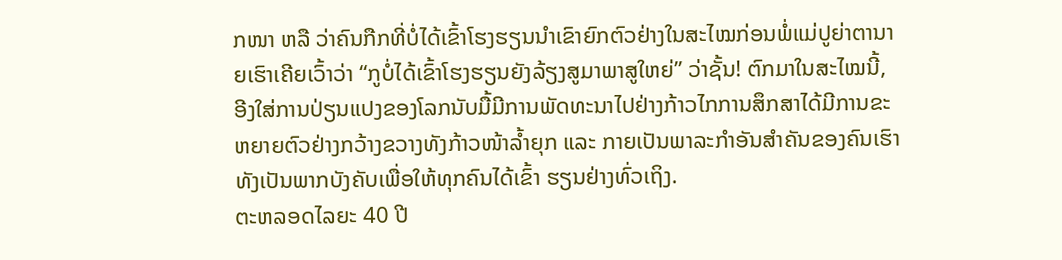ກໜາ ຫລື ວ່າຄົນກືກທີ່ບໍ່ໄດ້ເຂົ້າໂຮງຮຽນນຳເຂົາຍົກຕົວຢ່າງໃນສະໄໝກ່ອນພໍ່ແມ່ປູຍ່າຕານາຍເຮົາເຄີຍເວົ້າວ່າ “ກູບໍ່ໄດ້ເຂົ້າໂຮງຮຽນຍັງລ້ຽງສູມາພາສູໃຫຍ່” ວ່າຊັ້ນ! ຕົກມາໃນສະໄໝນີ້, ອີງໃສ່ການປ່ຽນແປງຂອງໂລກນັບມື້ມີການພັດທະນາໄປຢ່າງກ້າວໄກການສຶກສາໄດ້ມີການຂະຫຍາຍຕົວຢ່າງກວ້າງຂວາງທັງກ້າວໜ້າລ້ຳຍຸກ ແລະ ກາຍເປັນພາລະກຳອັນສຳຄັນຂອງຄົນເຮົາທັງເປັນພາກບັງຄັບເພື່ອໃຫ້ທຸກຄົນໄດ້ເຂົ້າ ຮຽນຢ່າງທົ່ວເຖິງ.
ຕະຫລອດໄລຍະ 40 ປີ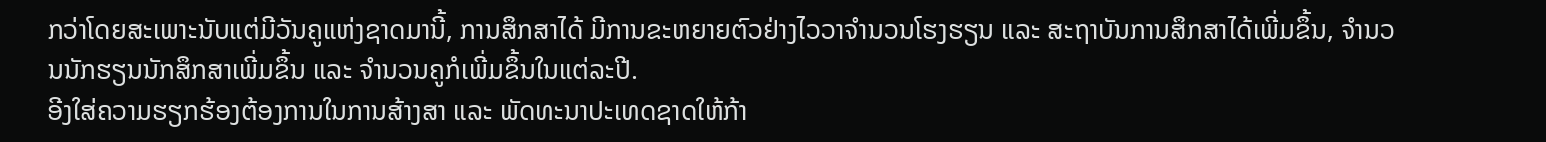ກວ່າໂດຍສະເພາະນັບແຕ່ມີວັນຄູແຫ່ງຊາດມານີ້, ການສຶກສາໄດ້ ມີການຂະຫຍາຍຕົວຢ່າງໄວວາຈຳນວນໂຮງຮຽນ ແລະ ສະຖາບັນການສຶກສາໄດ້ເພີ່ມຂຶ້ນ, ຈຳນວນນັກຮຽນນັກສຶກສາເພີ່ມຂຶ້ນ ແລະ ຈຳນວນຄູກໍເພີ່ມຂຶ້ນໃນແຕ່ລະປີ.
ອີງໃສ່ຄວາມຮຽກຮ້ອງຕ້ອງການໃນການສ້າງສາ ແລະ ພັດທະນາປະເທດຊາດໃຫ້ກ້າ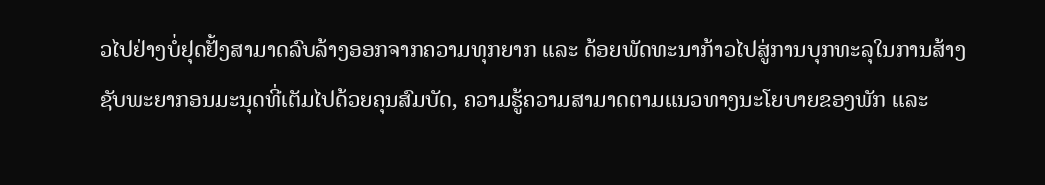ວໄປຢ່າງບໍ່ຢຸດຢັ້ງສາມາດລົບລ້າງອອກຈາກຄວາມທຸກຍາກ ແລະ ດ້ອຍພັດທະນາກ້າວໄປສູ່ການບຸກທະລຸໃນການສ້າງຊັບພະຍາກອນມະນຸດທີ່ເຕັມໄປດ້ວຍຄຸນສົມບັດ, ຄວາມຮູ້ຄວາມສາມາດຕາມແນວທາງນະໂຍບາຍຂອງພັກ ແລະ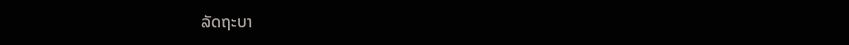ລັດຖະບາ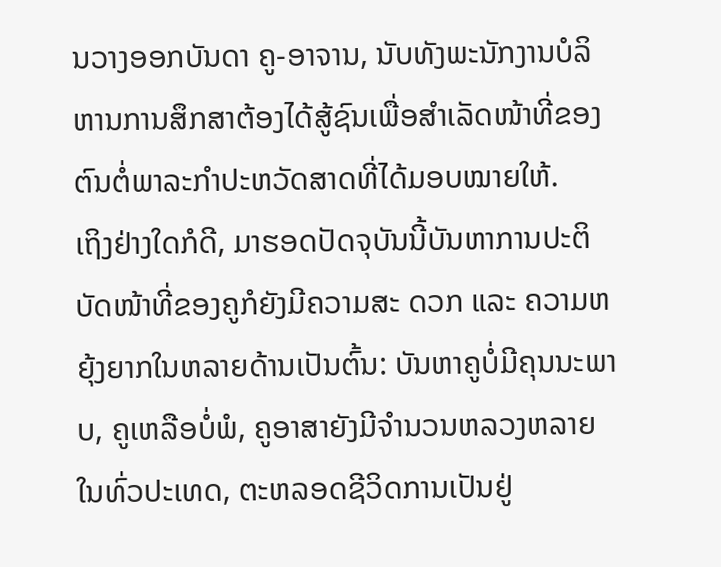ນວາງອອກບັນດາ ຄູ-ອາຈານ, ນັບທັງພະນັກງານບໍລິຫານການສຶກສາຕ້ອງໄດ້ສູ້ຊົນເພື່ອສຳເລັດໜ້າທີ່ຂອງຕົນຕໍ່ພາລະກຳປະຫວັດສາດທີ່ໄດ້ມອບໝາຍໃຫ້.
ເຖິງຢ່າງໃດກໍດີ, ມາຮອດປັດຈຸບັນນີ້ບັນຫາການປະຕິບັດໜ້າທີ່ຂອງຄູກໍຍັງມີຄວາມສະ ດວກ ແລະ ຄວາມຫຍຸ້ງຍາກໃນຫລາຍດ້ານເປັນຕົ້ນ: ບັນຫາຄູບໍ່ມີຄຸນນະພາບ, ຄູເຫລືອບໍ່ພໍ, ຄູອາສາຍັງມີຈຳນວນຫລວງຫລາຍໃນທົ່ວປະເທດ, ຕະຫລອດຊີວິດການເປັນຢູ່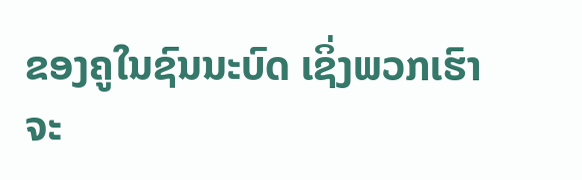ຂອງຄູໃນຊົນນະບົດ ເຊິ່ງພວກເຮົາຈະ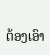ຕ້ອງເອົາ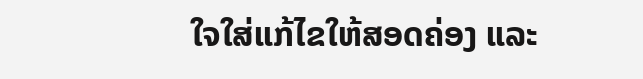ໃຈໃສ່ແກ້ໄຂໃຫ້ສອດຄ່ອງ ແລະ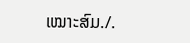ເໝາະສົມ./.